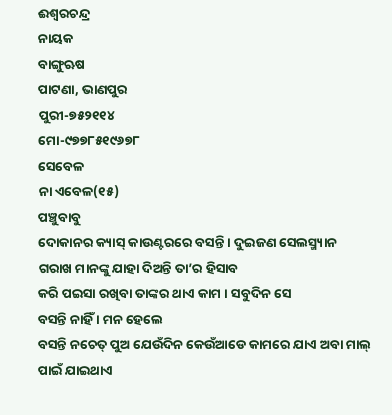ଈଶ୍ୱରଚନ୍ଦ୍ର
ନାୟକ
ବାଙ୍ଗୁଋଷ
ପାଟଣା, ଭାଣପୁର
ପୁରୀ-୭୫୨୧୧୪
ମୋ-୯୭୭୮୫୧୯୬୭୮
ସେବେଳ
ନା ଏବେଳ(୧୫)
ପଞ୍ଚୁବାବୁ
ଦୋକାନର କ୍ୟାସ୍ କାଉଣ୍ଟରରେ ବସନ୍ତି । ଦୁଇଜଣ ସେଲସ୍ମ୍ୟାନ ଗରାଖ ମାନଙ୍କୁ ଯାହା ଦିଅନ୍ତି ତା’ର ହିସାବ
କରି ପଇସା ରଖିବା ତାଙ୍କର ଥାଏ କାମ । ସବୁଦିନ ସେ
ବସନ୍ତି ନାହିଁ । ମନ ହେଲେ
ବସନ୍ତି ନଚେତ୍ ପୁଅ ଯେଉଁଦିନ କେଉଁଆଡେ କାମରେ ଯାଏ ଅବା ମାଲ୍ ପାଇଁ ଯାଇଥାଏ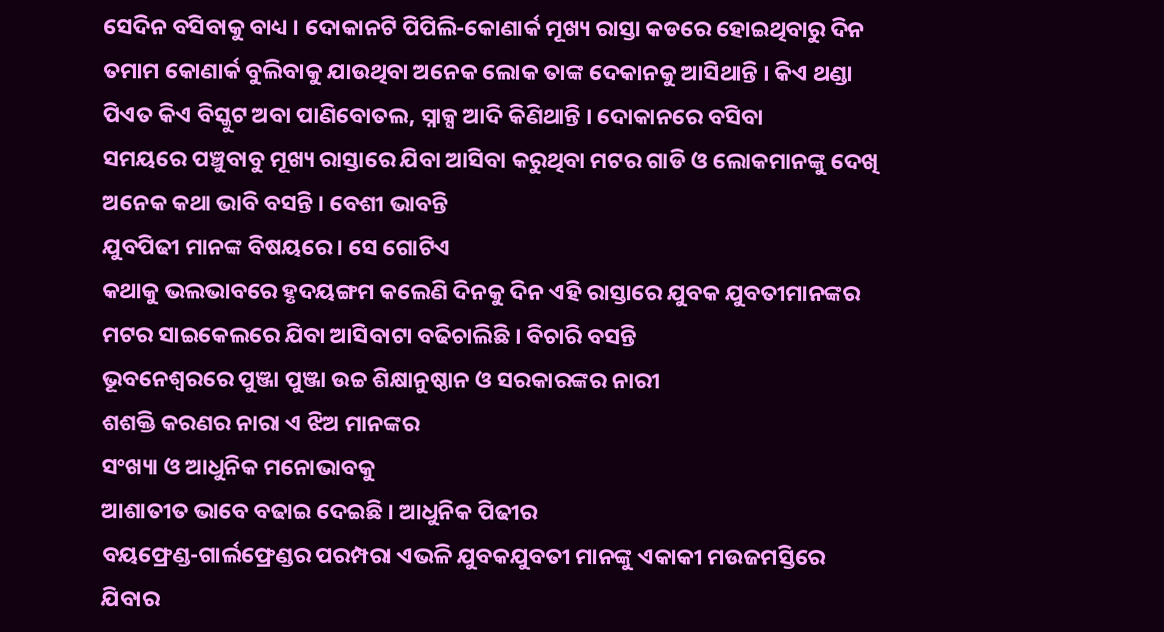ସେଦିନ ବସିବାକୁ ବାଧ୍ୟ । ଦୋକାନଟି ପିପିଲି-କୋଣାର୍କ ମୂଖ୍ୟ ରାସ୍ତା କଡରେ ହୋଇଥିବାରୁ ଦିନ ତମାମ କୋଣାର୍କ ବୁଲିବାକୁ ଯାଉଥିବା ଅନେକ ଲୋକ ତାଙ୍କ ଦେକାନକୁ ଆସିଥାନ୍ତି । କିଏ ଥଣ୍ଡା
ପିଏତ କିଏ ବିସ୍କୁଟ ଅବା ପାଣିବୋତଲ, ସ୍ନାକ୍ସ ଆଦି କିଣିଥାନ୍ତି । ଦୋକାନରେ ବସିବା
ସମୟରେ ପଞ୍ଚୁବାବୁ ମୂଖ୍ୟ ରାସ୍ତାରେ ଯିବା ଆସିବା କରୁଥିବା ମଟର ଗାଡି ଓ ଲୋକମାନଙ୍କୁ ଦେଖି
ଅନେକ କଥା ଭାବି ବସନ୍ତି । ବେଶୀ ଭାବନ୍ତି
ଯୁବପିଢୀ ମାନଙ୍କ ବିଷୟରେ । ସେ ଗୋଟିଏ
କଥାକୁ ଭଲଭାବରେ ହୃଦୟଙ୍ଗମ କଲେଣି ଦିନକୁ ଦିନ ଏହି ରାସ୍ତାରେ ଯୁବକ ଯୁବତୀମାନଙ୍କର ମଟର ସାଇକେଲରେ ଯିବା ଆସିବାଟା ବଢିଚାଲିଛି । ବିଚାରି ବସନ୍ତି
ଭୂବନେଶ୍ୱରରେ ପୁଞ୍ଜା ପୁଞ୍ଜା ଉଚ୍ଚ ଶିକ୍ଷାନୁଷ୍ଠାନ ଓ ସରକାରଙ୍କର ନାରୀ
ଶଶକ୍ତି କରଣର ନାରା ଏ ଝିଅ ମାନଙ୍କର
ସଂଖ୍ୟା ଓ ଆଧୁନିକ ମନୋଭାବକୁ
ଆଶାତୀତ ଭାବେ ବଢାଇ ଦେଇଛି । ଆଧୁନିକ ପିଢୀର
ବୟଫ୍ରେଣ୍ଡ-ଗାର୍ଲଫ୍ରେଣ୍ଡର ପରମ୍ପରା ଏଭଳି ଯୁବକଯୁବତୀ ମାନଙ୍କୁ ଏକାକୀ ମଉଜମସ୍ତିରେ ଯିବାର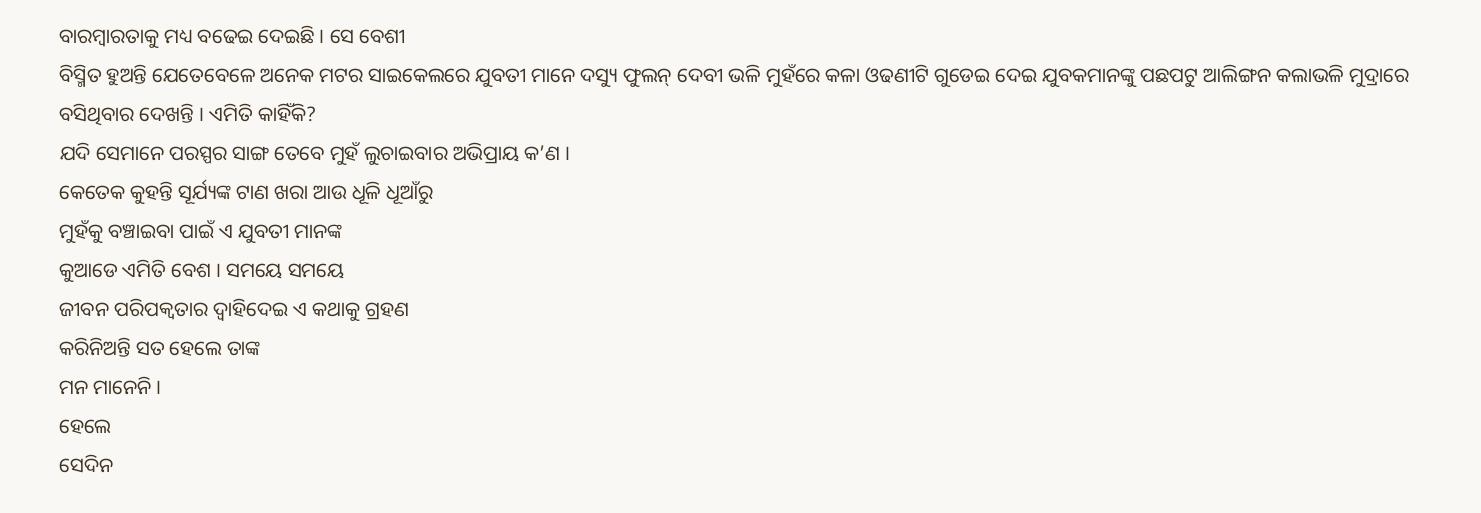ବାରମ୍ବାରତାକୁ ମଧ୍ୟ ବଢେଇ ଦେଇଛି । ସେ ବେଶୀ
ବିସ୍ମିତ ହୁଅନ୍ତି ଯେତେବେଳେ ଅନେକ ମଟର ସାଇକେଲରେ ଯୁବତୀ ମାନେ ଦସ୍ୟୁ ଫୁଲନ୍ ଦେବୀ ଭଳି ମୁହଁରେ କଳା ଓଢଣୀଟି ଗୁଡେଇ ଦେଇ ଯୁବକମାନଙ୍କୁ ପଛପଟୁ ଆଲିଙ୍ଗନ କଲାଭଳି ମୁଦ୍ରାରେ ବସିଥିବାର ଦେଖନ୍ତି । ଏମିତି କାହିଁକି?
ଯଦି ସେମାନେ ପରସ୍ପର ସାଙ୍ଗ ତେବେ ମୁହଁ ଲୁଚାଇବାର ଅଭିପ୍ରାୟ କ’ଣ ।
କେତେକ କୁହନ୍ତି ସୂର୍ଯ୍ୟଙ୍କ ଟାଣ ଖରା ଆଉ ଧୂଳି ଧୂଆଁରୁ
ମୁହଁକୁ ବଞ୍ଚାଇବା ପାଇଁ ଏ ଯୁବତୀ ମାନଙ୍କ
କୁଆଡେ ଏମିତି ବେଶ । ସମୟେ ସମୟେ
ଜୀବନ ପରିପକ୍ୱତାର ଦ୍ୱାହିଦେଇ ଏ କଥାକୁ ଗ୍ରହଣ
କରିନିଅନ୍ତି ସତ ହେଲେ ତାଙ୍କ
ମନ ମାନେନି ।
ହେଲେ
ସେଦିନ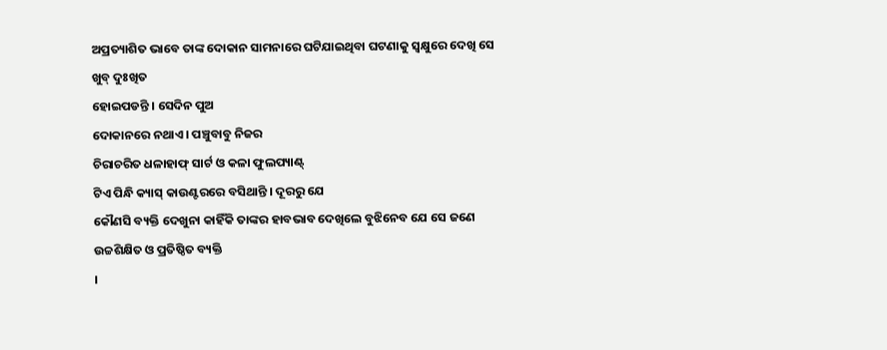ଅପ୍ରତ୍ୟାଶିତ ଭାବେ ତାଙ୍କ ଦୋକାନ ସାମନାରେ ଘଟିଯାଇଥିବା ଘଟଣାକୁ ସ୍ୱକ୍ଷୁରେ ଦେଖି ସେ ଖୁବ୍ ଦୁଃଖିତ
ହୋଇପଡନ୍ତି । ସେଦିନ ପୁଅ
ଦୋକାନରେ ନଥାଏ । ପଞ୍ଚୁବାବୁ ନିଜର
ଚିରାଚରିତ ଧଳାହାଫ୍ ସାର୍ଟ ଓ କଳା ଫୁଲପ୍ୟାଣ୍ଟ୍
ଟିଏ ପିନ୍ଧି କ୍ୟାସ୍ କାଉଣ୍ଟରରେ ବସିଥାନ୍ତି । ଦୂରରୁ ଯେ
କୌଣସି ବ୍ୟକ୍ତି ଦେଖୁନା କାହିଁକି ତାଙ୍କର ହାବଭାବ ଦେଖିଲେ ବୁଝିନେବ ଯେ ସେ ଜଣେ
ଉଚ୍ଚଶିକ୍ଷିତ ଓ ପ୍ରତିଷ୍ଠିତ ବ୍ୟକ୍ତି
।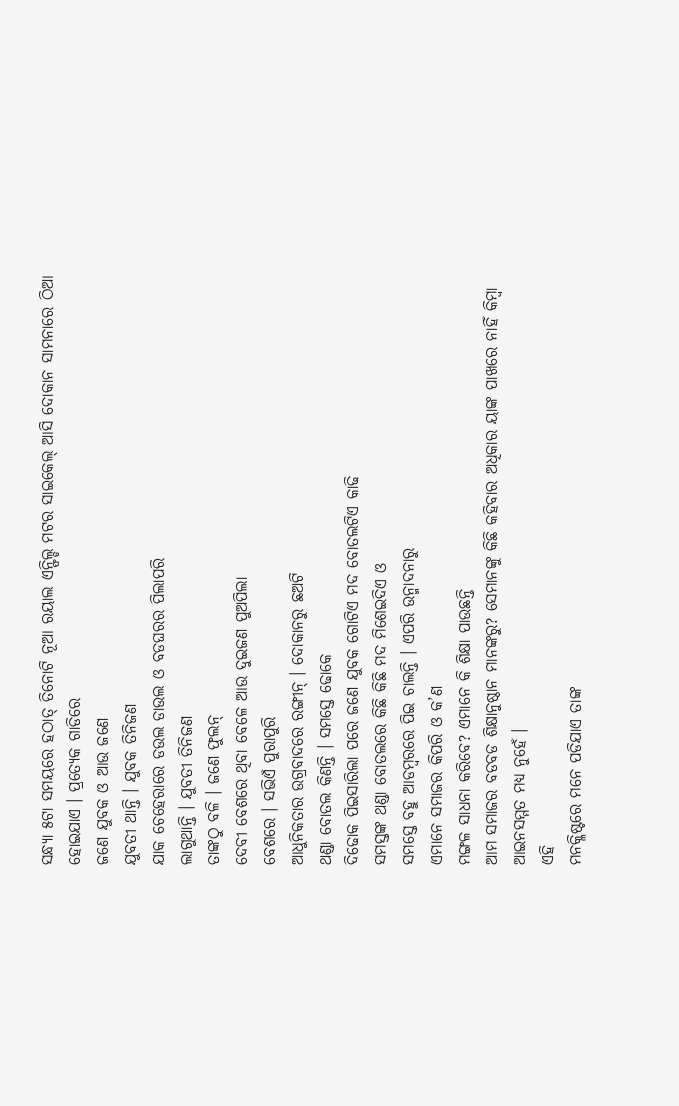ସନ୍ଧ୍ୟା ୫ଟା ସମୟରେ ହଠାତ୍ ତିନୋଟି ନୂଆ ରୟାଲ ଏନ୍ଫିଲ୍ଡ ମଟର ସାଇକେଲ୍ ଆସି ଦୋକାନ ସାମନାରେ ଠିଆ ହୋଇଯାଏ । ପ୍ରତ୍ୟେକ ଗାଡିରେ
ଜଣେ ଯୁବକ ଓ ଆଉ ଜଣେ
ଯୁବତୀ ଥାନ୍ତି । ଯୁବକ ତିନିଜଣ
ଯାକ ଚେହେରାରେ ଡଉଲ ଡାଉଲ ଓ ବଡଘରର ପିଲାପରି
ଲାଗୁଥାନ୍ତି । ଯୁବତୀ ତିନିଜଣ
ତାଙ୍କଠୁ ବଳି । ଜଣେ ଫୁଲନ୍
ଦେବୀ ବେଶରେ ଥିବା ବେଳେ ଆଉ ଦୁଇଜଣ ପୁଅପିଲା
ବେଶରେ । ସଭିଏଁ ପୁରାପୁରି
ଆଧୁନିକତାର ଉଗ୍ରବାଦରେ ରଙ୍ଗୀନ୍ । ଦୋକାନରୁ ଛଅଟି
ଥଣ୍ଡା ବୋତଲ କିଣନ୍ତି । ସମସ୍ତେ ଢୋକେ
ଦିଢୋକ ପିଇସାରିଲା ପରେ ଜଣେ ଯୁବକ ଗୋଟିଏ ମଦ ବୋତଲଟିଏ କାଢି
ସମସ୍ତଙ୍କ ଥଣ୍ଡା ବୋତଲରେ କିଛି କିଛି ମଦ ମିଶେଇଦିଏ ଓ
ସମସ୍ତେ ବହୁ ଆଡମ୍ବରରେ ପିଇ ଚାଲନ୍ତି । ଏପରି ଉନ୍ମାଦନାରୁ
ଏମାନେ ସମାଜର କିପରି ଓ କ’ଣ
ମଙ୍ଗଳ ସାଧନା କରିବେ? ଏମାନେ କି ଶିକ୍ଷା ପାଉଛନ୍ତି
ଆମ ସମାଜର ବଡବଡ ଶିକ୍ଷାନୁଷ୍ଠାନ ମାନଙ୍କରୁ? ସେମାନଙ୍କୁ କିଛି କହିବାର ଅଧିକାର ୟାଙ୍କ ପାଖରେ ନାହିଁ କିମ୍ବା ଆଇନସମ୍ମତ ମଧ୍ୟ ନୁହେଁ ।
ଏହି
ମନକ୍ଳିଷ୍ଟରେ ମନେ ପଡିଯାଏ ତାଙ୍କ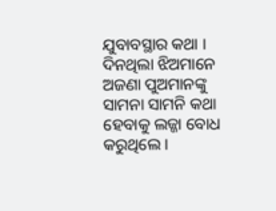ଯୁବାବସ୍ଥାର କଥା । ଦିନଥିଲା ଝିଅମାନେ
ଅଜଣା ପୁଅମାନଙ୍କୁ ସାମନା ସାମନି କଥା ହେବାକୁ ଲଜ୍ଜା ବୋଧ କରୁଥିଲେ ।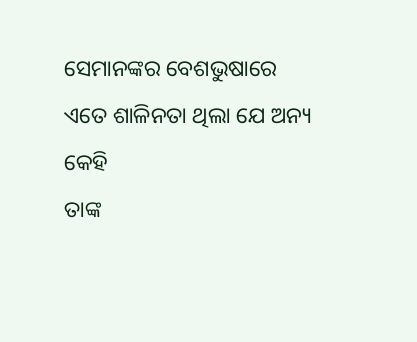ସେମାନଙ୍କର ବେଶଭୁଷାରେ
ଏତେ ଶାଳିନତା ଥିଲା ଯେ ଅନ୍ୟ କେହି
ତାଙ୍କ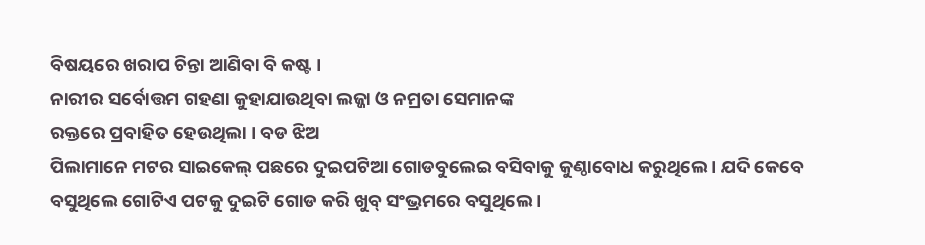ବିଷୟରେ ଖରାପ ଚିନ୍ତା ଆଣିବା ବି କଷ୍ଟ ।
ନାରୀର ସର୍ବୋତ୍ତମ ଗହଣା କୁହାଯାଉଥିବା ଲଜ୍ଜା ଓ ନମ୍ରତା ସେମାନଙ୍କ
ରକ୍ତରେ ପ୍ରବାହିତ ହେଉଥିଲା । ବଡ ଝିଅ
ପିଲାମାନେ ମଟର ସାଇକେଲ୍ ପଛରେ ଦୁଇପଟିଆ ଗୋଡବୁଲେଇ ବସିବାକୁ କୁଣ୍ଠାବୋଧ କରୁଥିଲେ । ଯଦି କେବେ
ବସୁଥିଲେ ଗୋଟିଏ ପଟକୁ ଦୁଇଟି ଗୋଡ କରି ଖୁବ୍ ସଂଭ୍ରମରେ ବସୁଥିଲେ ।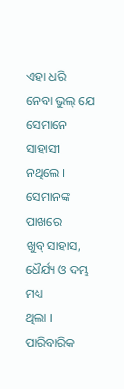ଏହା ଧରି
ନେବା ଭୁଲ୍ ଯେ ସେମାନେ ସାହାସୀ
ନଥିଲେ । ସେମାନଙ୍କ ପାଖରେ
ଖୁବ୍ ସାହାସ, ଧୈର୍ଯ୍ୟ ଓ ଦମ୍ଭ ମଧ୍ୟ
ଥିଲା । ପାରିବାରିକ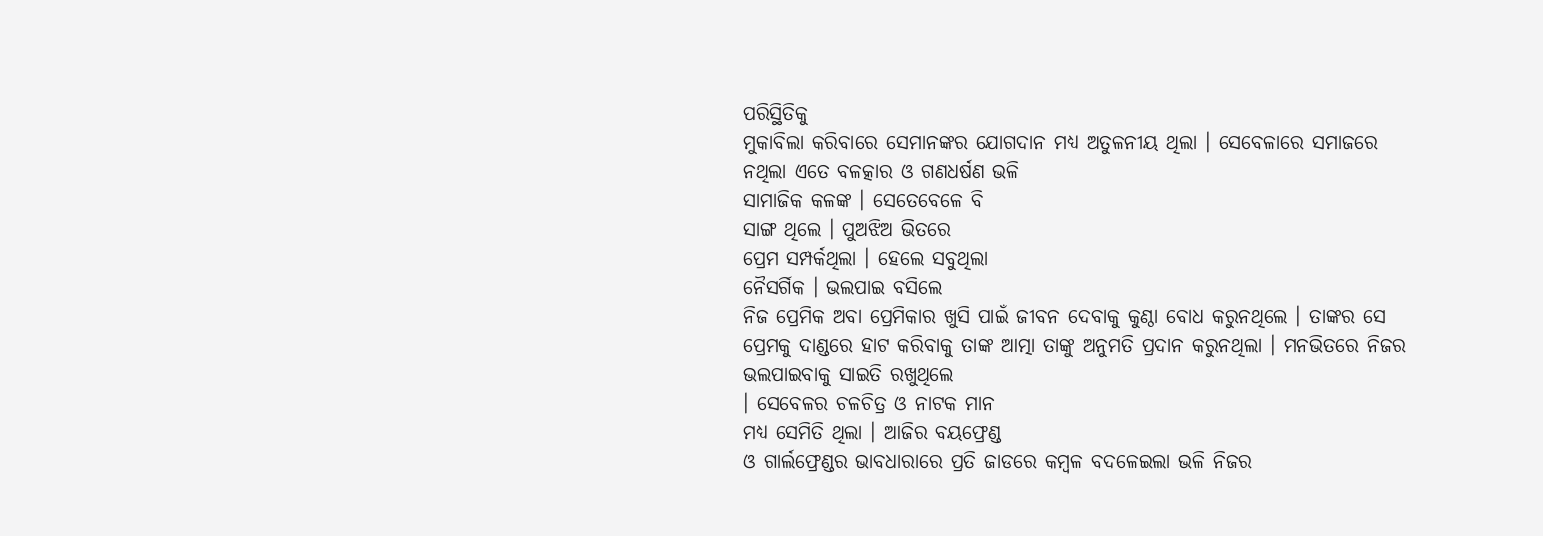ପରିସ୍ଥିତିକୁ
ମୁକାବିଲା କରିବାରେ ସେମାନଙ୍କର ଯୋଗଦାନ ମଧ୍ୟ ଅତୁଳନୀୟ ଥିଲା । ସେବେଳାରେ ସମାଜରେ
ନଥିଲା ଏତେ ବଳତ୍କାର ଓ ଗଣଧର୍ଷଣ ଭଳି
ସାମାଜିକ କଳଙ୍କ । ସେତେବେଳେ ବି
ସାଙ୍ଗ ଥିଲେ । ପୁଅଝିଅ ଭିତରେ
ପ୍ରେମ ସମ୍ପର୍କଥିଲା । ହେଲେ ସବୁଥିଲା
ନୈସର୍ଗିକ । ଭଲପାଇ ବସିଲେ
ନିଜ ପ୍ରେମିକ ଅବା ପ୍ରେମିକାର ଖୁସି ପାଇଁ ଜୀବନ ଦେବାକୁ କୁଣ୍ଠା ବୋଧ କରୁନଥିଲେ । ତାଙ୍କର ସେ
ପ୍ରେମକୁ ଦାଣ୍ଡରେ ହାଟ କରିବାକୁ ତାଙ୍କ ଆତ୍ମା ତାଙ୍କୁ ଅନୁମତି ପ୍ରଦାନ କରୁନଥିଲା । ମନଭିତରେ ନିଜର
ଭଲପାଇବାକୁ ସାଇତି ରଖୁଥିଲେ
। ସେବେଳର ଚଳଚିତ୍ର ଓ ନାଟକ ମାନ
ମଧ୍ୟ ସେମିତି ଥିଲା । ଆଜିର ବୟଫ୍ରେଣ୍ଡ
ଓ ଗାର୍ଲଫ୍ରେଣ୍ଡର ଭାବଧାରାରେ ପ୍ରତି ଜାଡରେ କମ୍ବଳ ବଦଳେଇଲା ଭଳି ନିଜର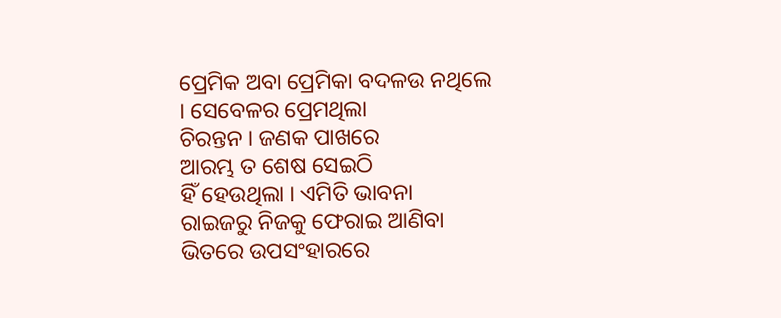ପ୍ରେମିକ ଅବା ପ୍ରେମିକା ବଦଳଉ ନଥିଲେ । ସେବେଳର ପ୍ରେମଥିଲା
ଚିରନ୍ତନ । ଜଣକ ପାଖରେ
ଆରମ୍ଭ ତ ଶେଷ ସେଇଠି
ହିଁ ହେଉଥିଲା । ଏମିତି ଭାବନା
ରାଇଜରୁ ନିଜକୁ ଫେରାଇ ଆଣିବା ଭିତରେ ଉପସଂହାରରେ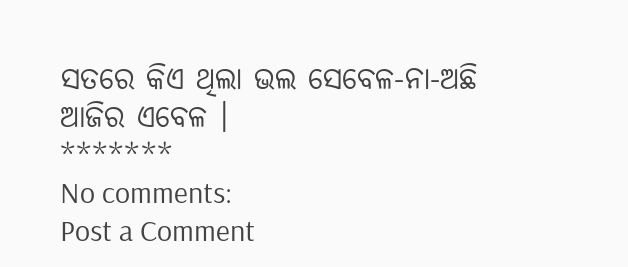ସତରେ କିଏ ଥିଲା ଭଲ ସେବେଳ-ନା-ଅଛି ଆଜିର ଏବେଳ ।
*******
No comments:
Post a Comment